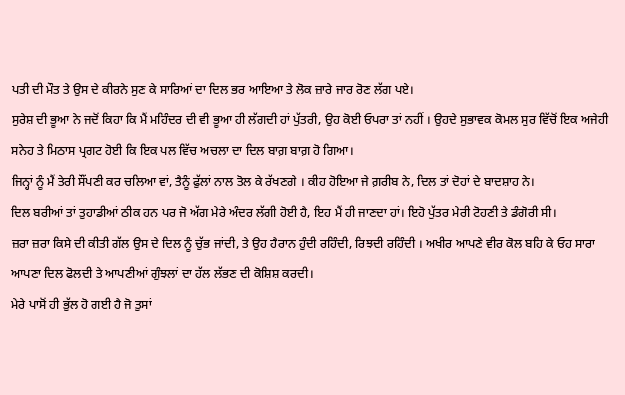ਪਤੀ ਦੀ ਮੌਤ ਤੇ ਉਸ ਦੇ ਕੀਰਨੇ ਸੁਣ ਕੇ ਸਾਰਿਆਂ ਦਾ ਦਿਲ ਭਰ ਆਇਆ ਤੇ ਲੋਕ ਜ਼ਾਰੇ ਜਾਰ ਰੋਣ ਲੱਗ ਪਏ।
ਸੁਰੇਸ਼ ਦੀ ਭੂਆ ਨੇ ਜਦੋਂ ਕਿਹਾ ਕਿ ਮੈਂ ਮਹਿੰਦਰ ਦੀ ਵੀ ਭੂਆ ਹੀ ਲੱਗਦੀ ਹਾਂ ਪੁੱਤਰੀ, ਉਹ ਕੋਈ ਓਪਰਾ ਤਾਂ ਨਹੀਂ । ਉਹਦੇ ਸੁਭਾਵਕ ਕੋਮਲ ਸੁਰ ਵਿੱਚੋਂ ਇਕ ਅਜੇਹੀ ਸਨੇਹ ਤੇ ਮਿਠਾਸ ਪ੍ਰਗਟ ਹੋਈ ਕਿ ਇਕ ਪਲ ਵਿੱਚ ਅਚਲਾ ਦਾ ਦਿਲ ਬਾਗ਼ ਬਾਗ਼ ਹੋ ਗਿਆ।
ਜਿਨ੍ਹਾਂ ਨੂੰ ਮੈਂ ਤੇਰੀ ਸੌਂਪਣੀ ਕਰ ਚਲਿਆ ਵਾਂ, ਤੈਨੂੰ ਫੁੱਲਾਂ ਨਾਲ ਤੋਲ ਕੇ ਰੱਖਣਗੇ । ਕੀਹ ਹੋਇਆ ਜੇ ਗ਼ਰੀਬ ਨੇ, ਦਿਲ ਤਾਂ ਦੋਹਾਂ ਦੇ ਬਾਦਸ਼ਾਹ ਨੇ।
ਦਿਲ ਬਰੀਆਂ ਤਾਂ ਤੁਹਾਡੀਆਂ ਠੀਕ ਹਨ ਪਰ ਜੋ ਅੱਗ ਮੇਰੇ ਅੰਦਰ ਲੱਗੀ ਹੋਈ ਹੈ, ਇਹ ਮੈਂ ਹੀ ਜਾਣਦਾ ਹਾਂ। ਇਹੋ ਪੁੱਤਰ ਮੇਰੀ ਟੋਹਣੀ ਤੇ ਡੰਗੋਰੀ ਸੀ।
ਜ਼ਰਾ ਜ਼ਰਾ ਕਿਸੇ ਦੀ ਕੀਤੀ ਗੱਲ ਉਸ ਦੇ ਦਿਲ ਨੂੰ ਚੁੱਭ ਜਾਂਦੀ, ਤੇ ਉਹ ਹੈਰਾਨ ਹੁੰਦੀ ਰਹਿੰਦੀ, ਰਿਝਦੀ ਰਹਿੰਦੀ । ਅਖੀਰ ਆਪਣੇ ਵੀਰ ਕੋਲ ਬਹਿ ਕੇ ਓਹ ਸਾਰਾ ਆਪਣਾ ਦਿਲ ਫੋਲਦੀ ਤੇ ਆਪਣੀਆਂ ਗੁੰਝਲਾਂ ਦਾ ਹੱਲ ਲੱਭਣ ਦੀ ਕੋਸ਼ਿਸ਼ ਕਰਦੀ।
ਮੇਰੇ ਪਾਸੋਂ ਹੀ ਭੁੱਲ ਹੋ ਗਈ ਹੈ ਜੋ ਤੁਸਾਂ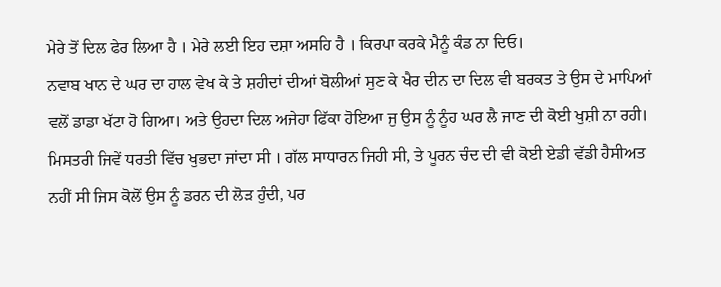ਮੇਰੇ ਤੋਂ ਦਿਲ ਫੇਰ ਲਿਆ ਹੈ । ਮੇਰੇ ਲਈ ਇਹ ਦਸ਼ਾ ਅਸਹਿ ਹੈ । ਕਿਰਪਾ ਕਰਕੇ ਮੈਨੂੰ ਕੰਡ ਨਾ ਦਿਓ।
ਨਵਾਬ ਖਾਨ ਦੇ ਘਰ ਦਾ ਹਾਲ ਵੇਖ ਕੇ ਤੇ ਸ਼ਹੀਦਾਂ ਦੀਆਂ ਬੋਲੀਆਂ ਸੁਣ ਕੇ ਖੈਰ ਦੀਨ ਦਾ ਦਿਲ ਵੀ ਬਰਕਤ ਤੇ ਉਸ ਦੇ ਮਾਪਿਆਂ ਵਲੋਂ ਡਾਡਾ ਖੱਟਾ ਹੋ ਗਿਆ। ਅਤੇ ਉਹਦਾ ਦਿਲ ਅਜੇਹਾ ਫਿੱਕਾ ਹੋਇਆ ਜੁ ਉਸ ਨੂੰ ਨੂੰਹ ਘਰ ਲੈ ਜਾਣ ਦੀ ਕੋਈ ਖੁਸ਼ੀ ਨਾ ਰਹੀ।
ਮਿਸਤਰੀ ਜਿਵੇਂ ਧਰਤੀ ਵਿੱਚ ਖੁਭਦਾ ਜਾਂਦਾ ਸੀ । ਗੱਲ ਸਾਧਾਰਨ ਜਿਹੀ ਸੀ, ਤੇ ਪੂਰਨ ਚੰਦ ਦੀ ਵੀ ਕੋਈ ਏਡੀ ਵੱਡੀ ਹੈਸੀਅਤ ਨਹੀਂ ਸੀ ਜਿਸ ਕੋਲੋਂ ਉਸ ਨੂੰ ਡਰਨ ਦੀ ਲੋੜ ਹੁੰਦੀ, ਪਰ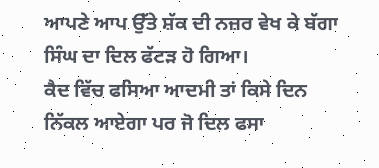ਆਪਣੇ ਆਪ ਉੱਤੇ ਸ਼ੱਕ ਦੀ ਨਜ਼ਰ ਵੇਖ ਕੇ ਬੱਗਾ ਸਿੰਘ ਦਾ ਦਿਲ ਫੱਟੜ ਹੋ ਗਿਆ।
ਕੈਦ ਵਿੱਚ ਫਸਿਆ ਆਦਮੀ ਤਾਂ ਕਿਸੇ ਦਿਨ ਨਿੱਕਲ ਆਏਗਾ ਪਰ ਜੋ ਦਿਲ ਫਸਾ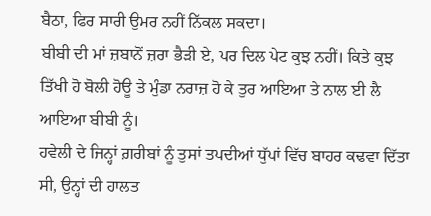ਬੈਠਾ, ਫਿਰ ਸਾਰੀ ਉਮਰ ਨਹੀਂ ਨਿੱਕਲ ਸਕਦਾ।
ਬੀਬੀ ਦੀ ਮਾਂ ਜ਼ਬਾਨੋਂ ਜ਼ਰਾ ਭੈੜੀ ਏ, ਪਰ ਦਿਲ ਪੇਟ ਕੁਝ ਨਹੀਂ। ਕਿਤੇ ਕੁਝ ਤਿੱਖੀ ਹੋ ਬੋਲੀ ਹੋਊ ਤੇ ਮੁੰਡਾ ਨਰਾਜ਼ ਹੋ ਕੇ ਤੁਰ ਆਇਆ ਤੇ ਨਾਲ ਈ ਲੈ ਆਇਆ ਬੀਬੀ ਨੂੰ।
ਹਵੇਲੀ ਦੇ ਜਿਨ੍ਹਾਂ ਗ਼ਰੀਬਾਂ ਨੂੰ ਤੁਸਾਂ ਤਪਦੀਆਂ ਧੁੱਪਾਂ ਵਿੱਚ ਬਾਹਰ ਕਢਵਾ ਦਿੱਤਾ ਸੀ, ਉਨ੍ਹਾਂ ਦੀ ਹਾਲਤ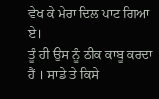ਵੇਖ ਕੇ ਮੇਰਾ ਦਿਲ ਪਾਟ ਗਿਆ ਏ।
ਤੂੰ ਹੀ ਉਸ ਨੂੰ ਠੀਕ ਕਾਬੂ ਕਰਦਾ ਹੈਂ । ਸਾਡੇ ਤੇ ਕਿਸੇ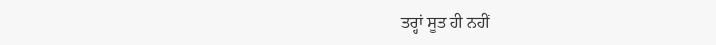ਤਰ੍ਹਾਂ ਸੂਤ ਹੀ ਨਹੀਂ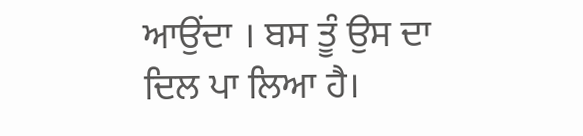ਆਉਂਦਾ । ਬਸ ਤੂੰ ਉਸ ਦਾ ਦਿਲ ਪਾ ਲਿਆ ਹੈ।